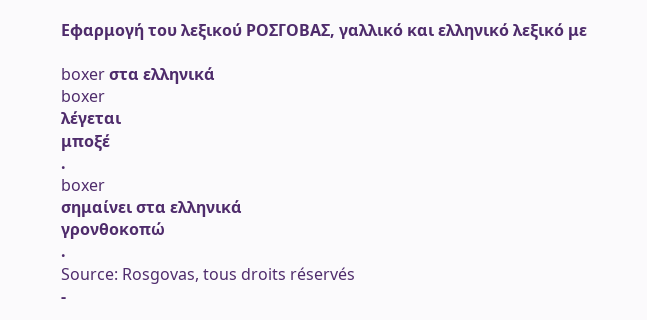Εφαρμογή του λεξικού ΡΟΣΓΟΒΑΣ, γαλλικό και ελληνικό λεξικό με

boxer στα ελληνικά
boxer
λέγεται
μποξέ
.
boxer
σημαίνει στα ελληνικά
γρονθοκοπώ
.
Source: Rosgovas, tous droits réservés
-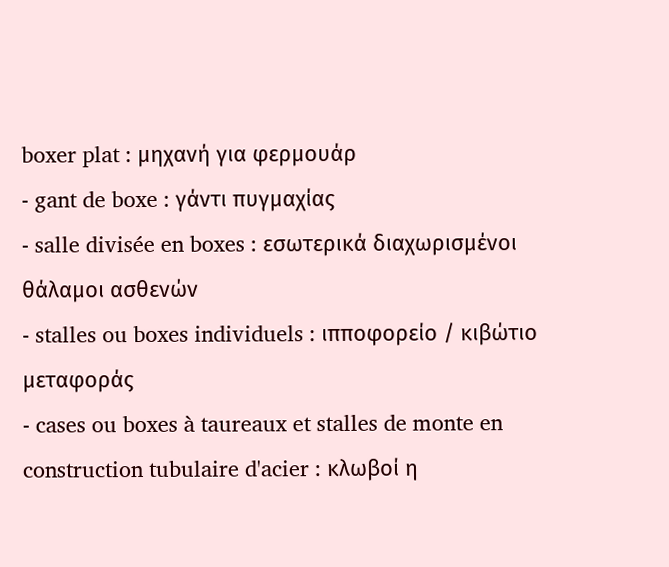boxer plat : μηχανή για φερμουάρ
- gant de boxe : γάντι πυγμαχίας
- salle divisée en boxes : εσωτερικά διαχωρισμένοι θάλαμοι ασθενών
- stalles ou boxes individuels : ιπποφορείο / κιβώτιο μεταφοράς
- cases ou boxes à taureaux et stalles de monte en construction tubulaire d'acier : κλωβοί η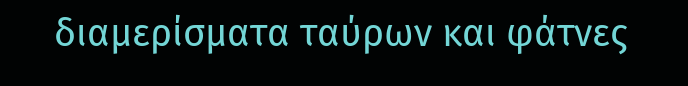διαμερίσματα ταύρων και φάτνες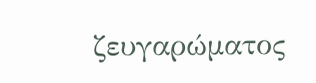ζευγαρώματος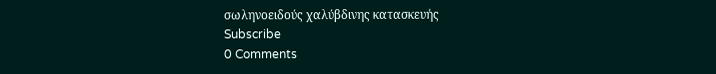σωληνοειδούς χαλύβδινης κατασκευής
Subscribe
0 Comments